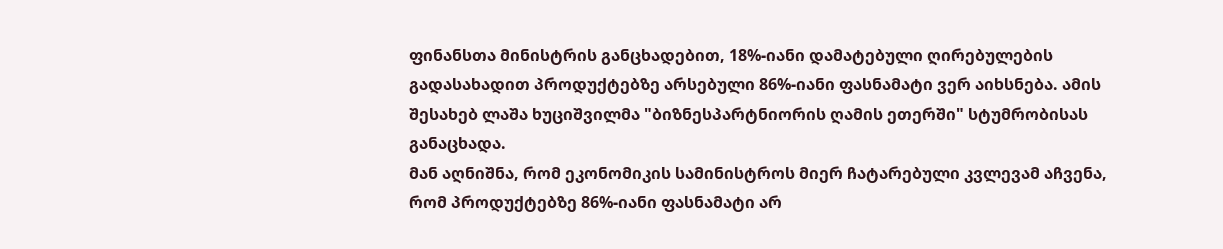ფინანსთა მინისტრის განცხადებით, 18%-იანი დამატებული ღირებულების გადასახადით პროდუქტებზე არსებული 86%-იანი ფასნამატი ვერ აიხსნება. ამის შესახებ ლაშა ხუციშვილმა "ბიზნესპარტნიორის ღამის ეთერში" სტუმრობისას განაცხადა.
მან აღნიშნა, რომ ეკონომიკის სამინისტროს მიერ ჩატარებული კვლევამ აჩვენა, რომ პროდუქტებზე 86%-იანი ფასნამატი არ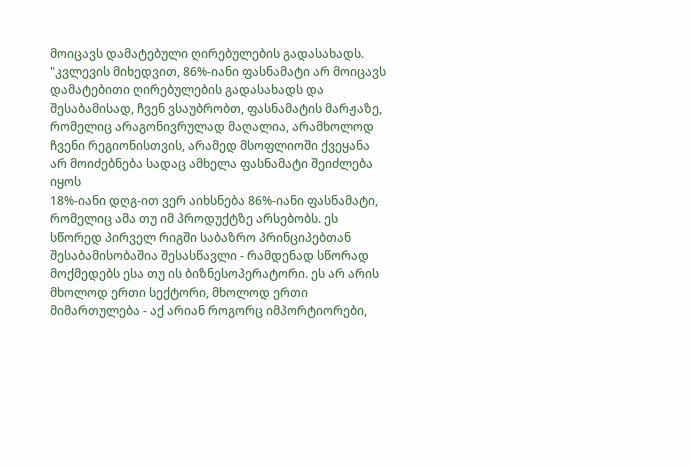მოიცავს დამატებული ღირებულების გადასახადს.
"კვლევის მიხედვით, 86%-იანი ფასნამატი არ მოიცავს დამატებითი ღირებულების გადასახადს და შესაბამისად, ჩვენ ვსაუბრობთ, ფასნამატის მარჟაზე, რომელიც არაგონივრულად მაღალია, არამხოლოდ ჩვენი რეგიონისთვის, არამედ მსოფლიოში ქვეყანა არ მოიძებნება სადაც ამხელა ფასნამატი შეიძლება იყოს
18%-იანი დღგ-ით ვერ აიხსნება 86%-იანი ფასნამატი, რომელიც ამა თუ იმ პროდუქტზე არსებობს. ეს სწორედ პირველ რიგში საბაზრო პრინციპებთან შესაბამისობაშია შესასწავლი - რამდენად სწორად მოქმედებს ესა თუ ის ბიზნესოპერატორი. ეს არ არის მხოლოდ ერთი სექტორი, მხოლოდ ერთი მიმართულება - აქ არიან როგორც იმპორტიორები,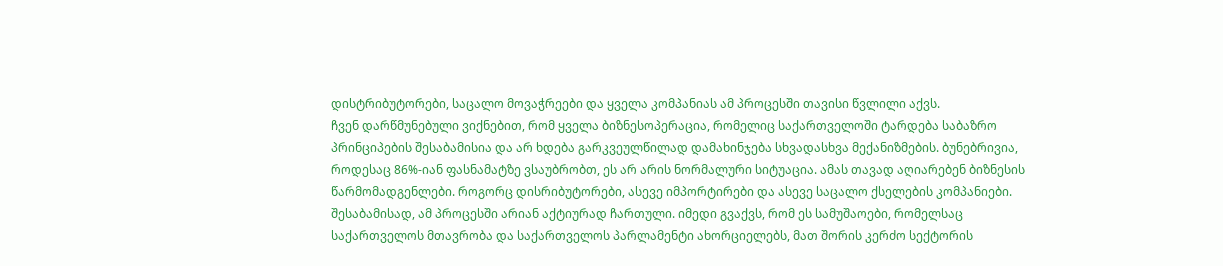დისტრიბუტორები, საცალო მოვაჭრეები და ყველა კომპანიას ამ პროცესში თავისი წვლილი აქვს.
ჩვენ დარწმუნებული ვიქნებით, რომ ყველა ბიზნესოპერაცია, რომელიც საქართველოში ტარდება საბაზრო პრინციპების შესაბამისია და არ ხდება გარკვეულწილად დამახინჯება სხვადასხვა მექანიზმების. ბუნებრივია, როდესაც 86%-იან ფასნამატზე ვსაუბრობთ, ეს არ არის ნორმალური სიტუაცია. ამას თავად აღიარებენ ბიზნესის წარმომადგენლები. როგორც დისრიბუტორები, ასევე იმპორტირები და ასევე საცალო ქსელების კომპანიები. შესაბამისად, ამ პროცესში არიან აქტიურად ჩართული. იმედი გვაქვს, რომ ეს სამუშაოები, რომელსაც საქართველოს მთავრობა და საქართველოს პარლამენტი ახორციელებს, მათ შორის კერძო სექტორის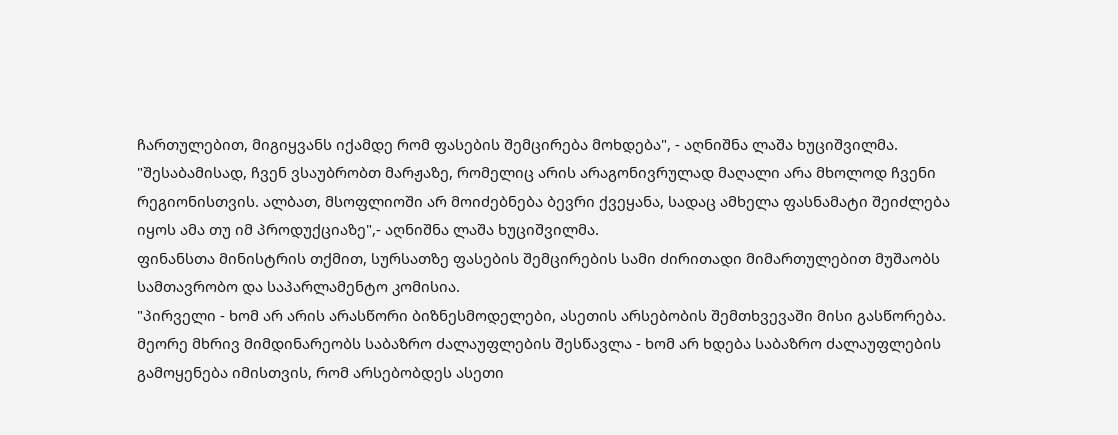ჩართულებით, მიგიყვანს იქამდე რომ ფასების შემცირება მოხდება", - აღნიშნა ლაშა ხუციშვილმა.
"შესაბამისად, ჩვენ ვსაუბრობთ მარჟაზე, რომელიც არის არაგონივრულად მაღალი არა მხოლოდ ჩვენი რეგიონისთვის. ალბათ, მსოფლიოში არ მოიძებნება ბევრი ქვეყანა, სადაც ამხელა ფასნამატი შეიძლება იყოს ამა თუ იმ პროდუქციაზე",- აღნიშნა ლაშა ხუციშვილმა.
ფინანსთა მინისტრის თქმით, სურსათზე ფასების შემცირების სამი ძირითადი მიმართულებით მუშაობს სამთავრობო და საპარლამენტო კომისია.
"პირველი - ხომ არ არის არასწორი ბიზნესმოდელები, ასეთის არსებობის შემთხვევაში მისი გასწორება. მეორე მხრივ მიმდინარეობს საბაზრო ძალაუფლების შესწავლა - ხომ არ ხდება საბაზრო ძალაუფლების გამოყენება იმისთვის, რომ არსებობდეს ასეთი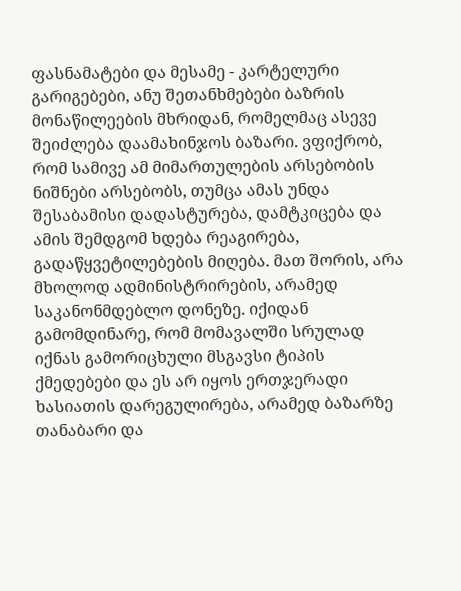ფასნამატები და მესამე - კარტელური გარიგებები, ანუ შეთანხმებები ბაზრის მონაწილეების მხრიდან, რომელმაც ასევე შეიძლება დაამახინჯოს ბაზარი. ვფიქრობ, რომ სამივე ამ მიმართულების არსებობის ნიშნები არსებობს, თუმცა ამას უნდა შესაბამისი დადასტურება, დამტკიცება და ამის შემდგომ ხდება რეაგირება, გადაწყვეტილებების მიღება. მათ შორის, არა მხოლოდ ადმინისტრირების, არამედ საკანონმდებლო დონეზე. იქიდან გამომდინარე, რომ მომავალში სრულად იქნას გამორიცხული მსგავსი ტიპის ქმედებები და ეს არ იყოს ერთჯერადი ხასიათის დარეგულირება, არამედ ბაზარზე თანაბარი და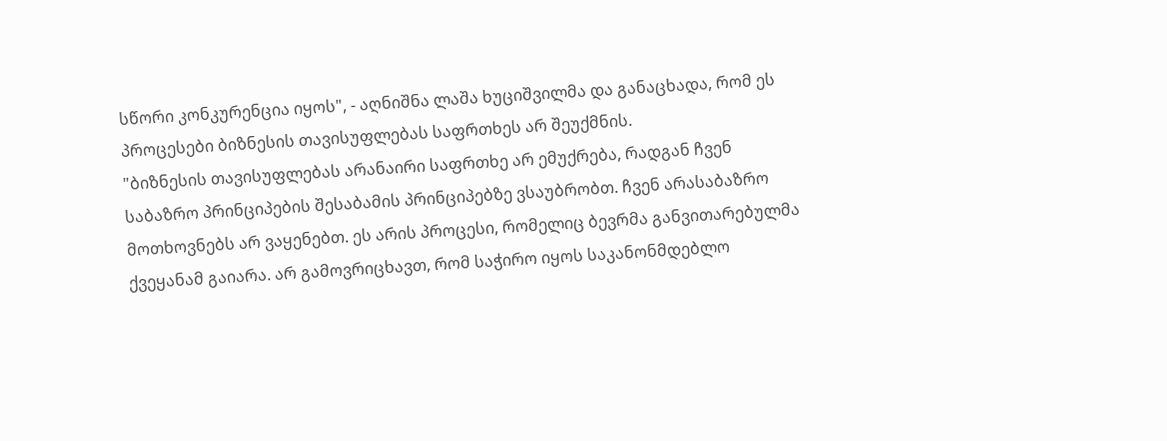სწორი კონკურენცია იყოს", - აღნიშნა ლაშა ხუციშვილმა და განაცხადა, რომ ეს პროცესები ბიზნესის თავისუფლებას საფრთხეს არ შეუქმნის.
"ბიზნესის თავისუფლებას არანაირი საფრთხე არ ემუქრება, რადგან ჩვენ საბაზრო პრინციპების შესაბამის პრინციპებზე ვსაუბრობთ. ჩვენ არასაბაზრო მოთხოვნებს არ ვაყენებთ. ეს არის პროცესი, რომელიც ბევრმა განვითარებულმა ქვეყანამ გაიარა. არ გამოვრიცხავთ, რომ საჭირო იყოს საკანონმდებლო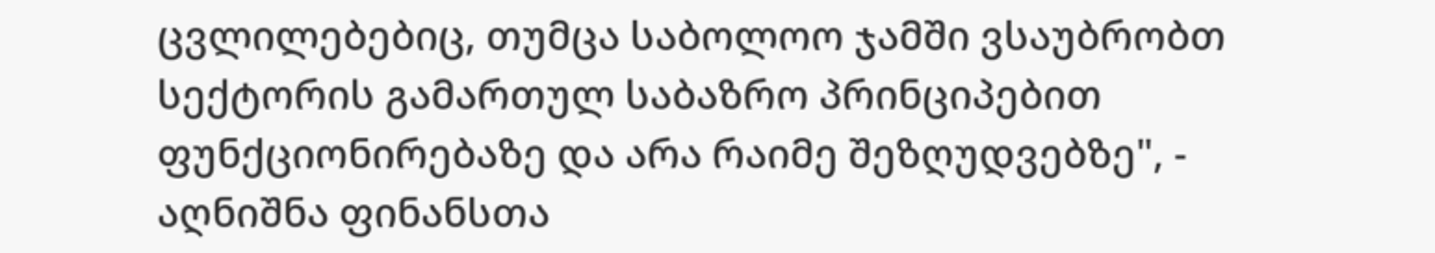ცვლილებებიც, თუმცა საბოლოო ჯამში ვსაუბრობთ სექტორის გამართულ საბაზრო პრინციპებით ფუნქციონირებაზე და არა რაიმე შეზღუდვებზე", - აღნიშნა ფინანსთა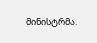მინისტრმა.